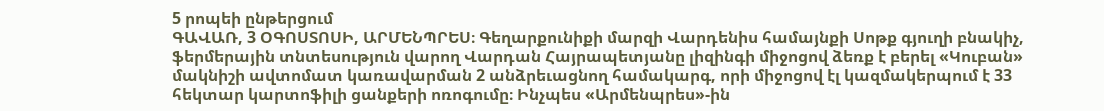5 րոպեի ընթերցում
ԳԱՎԱՌ, 3 ՕԳՈՍՏՈՍԻ, ԱՐՄԵՆՊՐԵՍ։ Գեղարքունիքի մարզի Վարդենիս համայնքի Սոթք գյուղի բնակիչ, ֆերմերային տնտեսություն վարող Վարդան Հայրապետյանը լիզինգի միջոցով ձեռք է բերել «Կուբան» մակնիշի ավտոմատ կառավարման 2 անձրեւացնող համակարգ, որի միջոցով էլ կազմակերպում է 33 հեկտար կարտոֆիլի ցանքերի ոռոգումը։ Ինչպես «Արմենպրես»-ին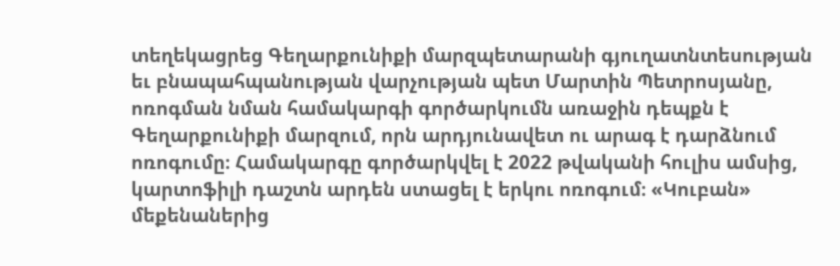տեղեկացրեց Գեղարքունիքի մարզպետարանի գյուղատնտեսության եւ բնապահպանության վարչության պետ Մարտին Պետրոսյանը, ոռոգման նման համակարգի գործարկումն առաջին դեպքն է Գեղարքունիքի մարզում, որն արդյունավետ ու արագ է դարձնում ոռոգումը։ Համակարգը գործարկվել է 2022 թվականի հուլիս ամսից, կարտոֆիլի դաշտն արդեն ստացել է երկու ոռոգում։ «Կուբան» մեքենաներից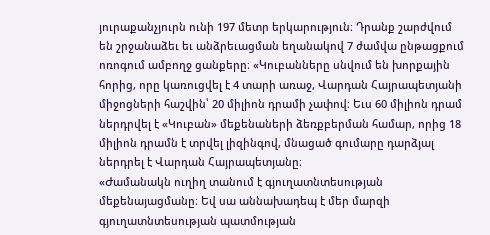յուրաքանչյուրն ունի 197 մետր երկարություն։ Դրանք շարժվում են շրջանաձեւ եւ անձրեւացման եղանակով 7 ժամվա ընթացքում ոռոգում ամբողջ ցանքերը։ «Կուբանները սնվում են խորքային հորից, որը կառուցվել է 4 տարի առաջ, Վարդան Հայրապետյանի միջոցների հաշվին՝ 20 միլիոն դրամի չափով։ Եւս 60 միլիոն դրամ ներդրվել է «Կուբան» մեքենաների ձեռքբերման համար, որից 18 միլիոն դրամն է տրվել լիզինգով, մնացած գումարը դարձյալ ներդրել է Վարդան Հայրապետյանը։
«Ժամանակն ուղիղ տանում է գյուղատնտեսության մեքենայացմանը։ Եվ սա աննախադեպ է մեր մարզի գյուղատնտեսության պատմության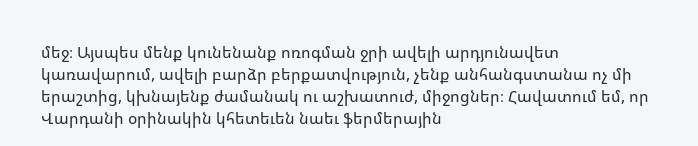մեջ։ Այսպես մենք կունենանք ոռոգման ջրի ավելի արդյունավետ կառավարում, ավելի բարձր բերքատվություն, չենք անհանգստանա ոչ մի երաշտից, կխնայենք ժամանակ ու աշխատուժ, միջոցներ։ Հավատում եմ, որ Վարդանի օրինակին կհետեւեն նաեւ ֆերմերային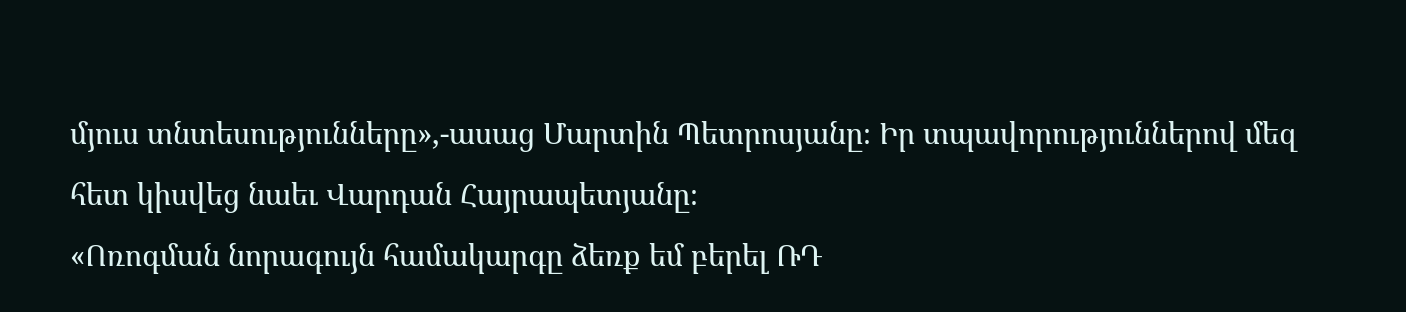մյուս տնտեսությունները»,-ասաց Մարտին Պետրոսյանը։ Իր տպավորություններով մեզ հետ կիսվեց նաեւ Վարդան Հայրապետյանը։
«Ոռոգման նորագույն համակարգը ձեռք եմ բերել ՌԴ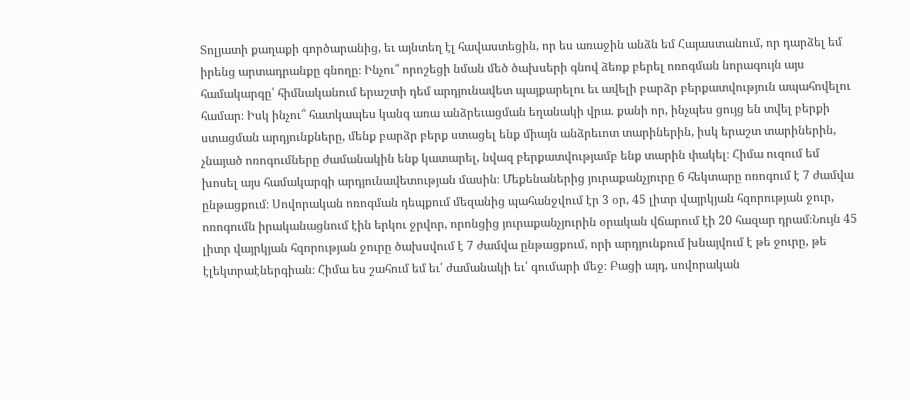Տոլյատի քաղաքի գործարանից, եւ այնտեղ էլ հավաստեցին, որ ես առաջին անձն եմ Հայաստանում, որ դարձել եմ իրենց արտադրանքը գնողը։ Ինչու՞ որոշեցի նման մեծ ծախսերի գնով ձեռք բերել ոռոգման նորագույն այս համակարգը՝ հիմնականում երաշտի դեմ արդյունավետ պայքարելու եւ ավելի բարձր բերքատվություն ապահովելու համար։ Իսկ ինչու՞ հատկապես կանգ առա անձրեւացման եղանակի վրա. քանի որ, ինչպես ցույց են տվել բերքի ստացման արդյունքները, մենք բարձր բերք ստացել ենք միայն անձրեւոտ տարիներին, իսկ երաշտ տարիներին, չնայած ոռոգումները ժամանակին ենք կատարել, նվազ բերքատվությամբ ենք տարին փակել։ Հիմա ուզում եմ խոսել այս համակարգի արդյունավետության մասին։ Մեքենաներից յուրաքանչյուրը 6 հեկտարը ոռոգում է 7 ժամվա ընթացքում։ Սովորական ոռոգման դեպքում մեզանից պահանջվում էր 3 օր, 45 լիտր վայրկյան հզորության ջուր, ոռոգումն իրականացնում էին երկու ջրվոր, որոնցից յուրաքանչյուրին օրական վճարում էի 20 հազար դրամ։Նույն 45 լիտր վայրկյան հզորության ջուրը ծախսվում է 7 ժամվա ընթացքում, որի արդյունքում խնայվում է թե ջուրը, թե էլեկտրաէներգիան։ Հիմա ես շահում եմ եւ՛ ժամանակի եւ՛ գումարի մեջ։ Բացի այդ, սովորական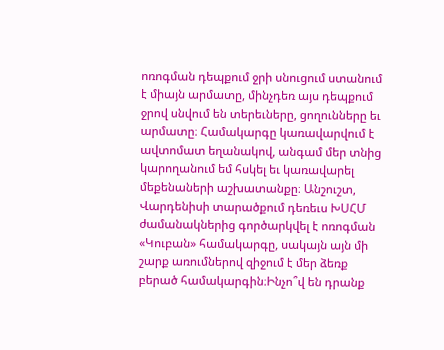ոռոգման դեպքում ջրի սնուցում ստանում է միայն արմատը, մինչդեռ այս դեպքում ջրով սնվում են տերեւները, ցողունները եւ արմատը։ Համակարգը կառավարվում է ավտոմատ եղանակով, անգամ մեր տնից կարողանում եմ հսկել եւ կառավարել մեքենաների աշխատանքը։ Անշուշտ, Վարդենիսի տարածքում դեռեւս ԽՍՀՄ ժամանակներից գործարկվել է ոռոգման «Կուբան» համակարգը, սակայն այն մի շարք առումներով զիջում է մեր ձեռք բերած համակարգին։Ինչո՞վ են դրանք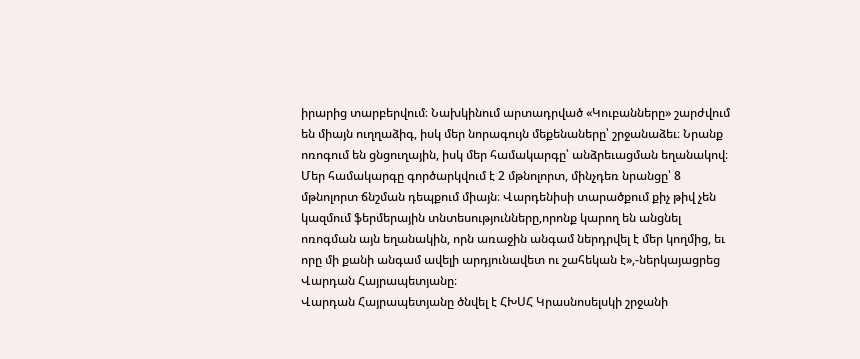իրարից տարբերվում։ Նախկինում արտադրված «Կուբանները» շարժվում են միայն ուղղաձիգ, իսկ մեր նորագույն մեքենաները՝ շրջանաձեւ։ Նրանք ոռոգում են ցնցուղային, իսկ մեր համակարգը՝ անձրեւացման եղանակով։ Մեր համակարգը գործարկվում է 2 մթնոլորտ, մինչդեռ նրանցը՝ 8 մթնոլորտ ճնշման դեպքում միայն։ Վարդենիսի տարածքում քիչ թիվ չեն կազմում ֆերմերային տնտեսությունները,որոնք կարող են անցնել ոռոգման այն եղանակին, որն առաջին անգամ ներդրվել է մեր կողմից, եւ որը մի քանի անգամ ավելի արդյունավետ ու շահեկան է»,-ներկայացրեց Վարդան Հայրապետյանը։
Վարդան Հայրապետյանը ծնվել է ՀԽՍՀ Կրասնոսելսկի շրջանի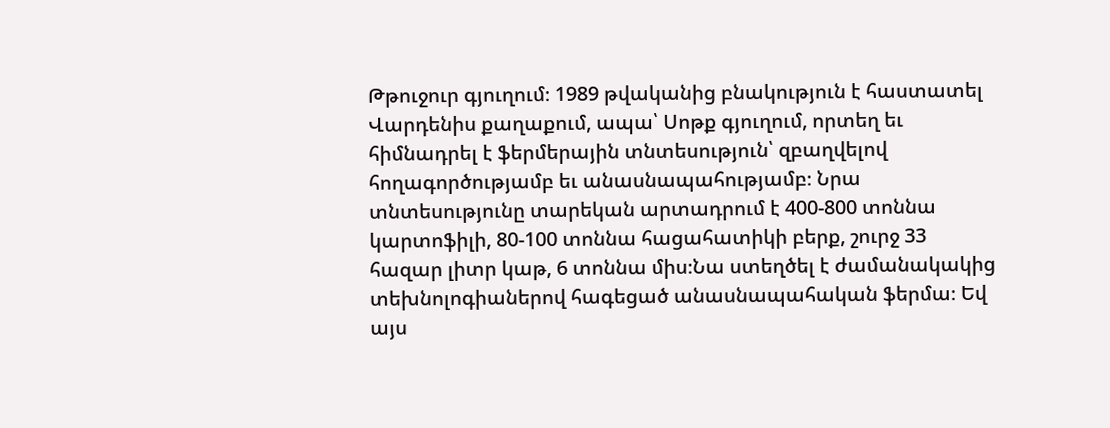Թթուջուր գյուղում։ 1989 թվականից բնակություն է հաստատել Վարդենիս քաղաքում, ապա՝ Սոթք գյուղում, որտեղ եւ հիմնադրել է ֆերմերային տնտեսություն՝ զբաղվելով հողագործությամբ եւ անասնապահությամբ։ Նրա տնտեսությունը տարեկան արտադրում է 400-800 տոննա կարտոֆիլի, 80-100 տոննա հացահատիկի բերք, շուրջ 33 հազար լիտր կաթ, 6 տոննա միս։Նա ստեղծել է ժամանակակից տեխնոլոգիաներով հագեցած անասնապահական ֆերմա։ Եվ այս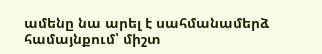ամենը նա արել է սահմանամերձ համայնքում՝ միշտ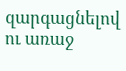զարգացնելով ու առաջ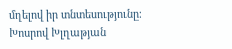մղելով իր տնտեսությունը։
Խոսրով Խլղաթյան